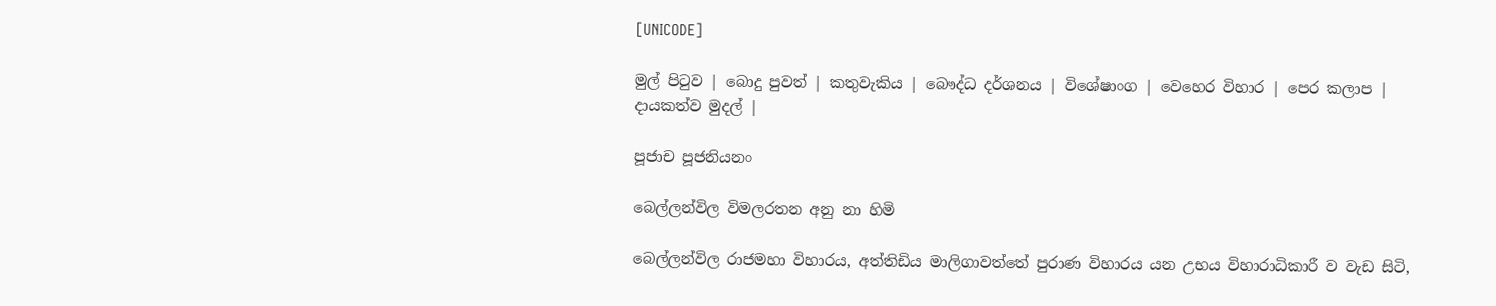[UNICODE]

මුල් පිටුව | බොදු පුවත් | කතුවැකිය | බෞද්ධ දර්ශනය | විශේෂාංග | වෙහෙර විහාර | පෙර කලාප | දායකත්ව මුදල් |

පූජාච පූජනියනං

බෙල්ලන්විල විමලරතන අනු නා හිමි

බෙල්ලන්විල රාජමහා විහාරය, අත්තිඩිය මාලිගාවත්තේ පුරාණ විහාරය යන උභය විහාරාධිකාරී ව වැඩ සිටි,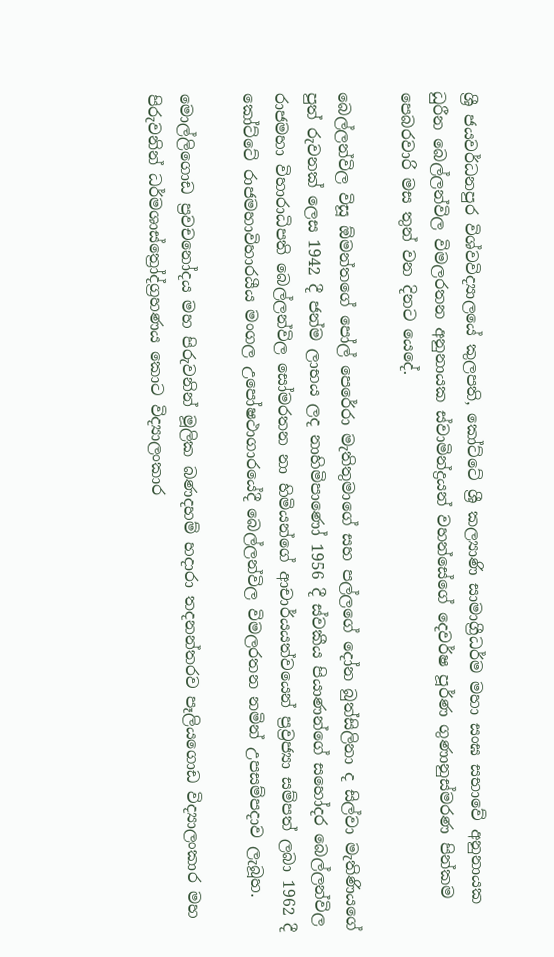ශ්‍රී ජයවර්ධනපුර විශ්වවිද්‍යාලයේ කුලපති, කෝට්ටේ ශ්‍රී කල්‍යාණි සාමාග්‍රීධර්ම මහා සංඝ සභාවේ අනුනායක ධුරීන බෙල්ලන්විල විමලරතන අනුනායක ස්වාමින්ද්‍රයන් වහන්සේගේ දෙවර්ෂ පූර්ණ ගුණානුස්මරණ පින්කම පෙබරවාරි මස තුන් වන දිනට යෙදේ.

බෙල්ලන්විල විසූ ඕමන්තගේ පෝල් පෙරේරා මැතිතුමාගේ සහ පල්ලගේ දෝන බුත්සිලිනා ද සිල්වා මැතිණියගේ පුත් රුවනක් ලෙස 1942 දී ජන්ම ලාභය ලද නාහිමිපාණෝ 1956 දී ස්වකීය පියාණන්ගේ සහෝදර බෙල්ලන්විල රාජමහා විහාරාධිපති බෙල්ලන්විල සෝමරතන නා හිමියන්ගේ ආචාර්යයත්වයෙන් ප්‍රව්‍රජ්‍යා සම්පත් ලබා 1962 දී කෝට්ටේ රාජමහාවිහාරයීය මංගල උපෝෂථාගාරයේදී බෙල්ලන්විල විමලරතන නමින් උපසම්පදාව ලැබූහ.

මොල්ලිගොඩ ප්‍රවචනෝදය මහ පිරුවනින් මූලික බණදහම් හදාරා තදනන්තරව පෑලියගොඩ විද්‍යාලංකාර මහ පිරුවනින් ධර්මශාස්ත්‍රෝද්ග්‍රහණය කොට විද්‍යාලංකාර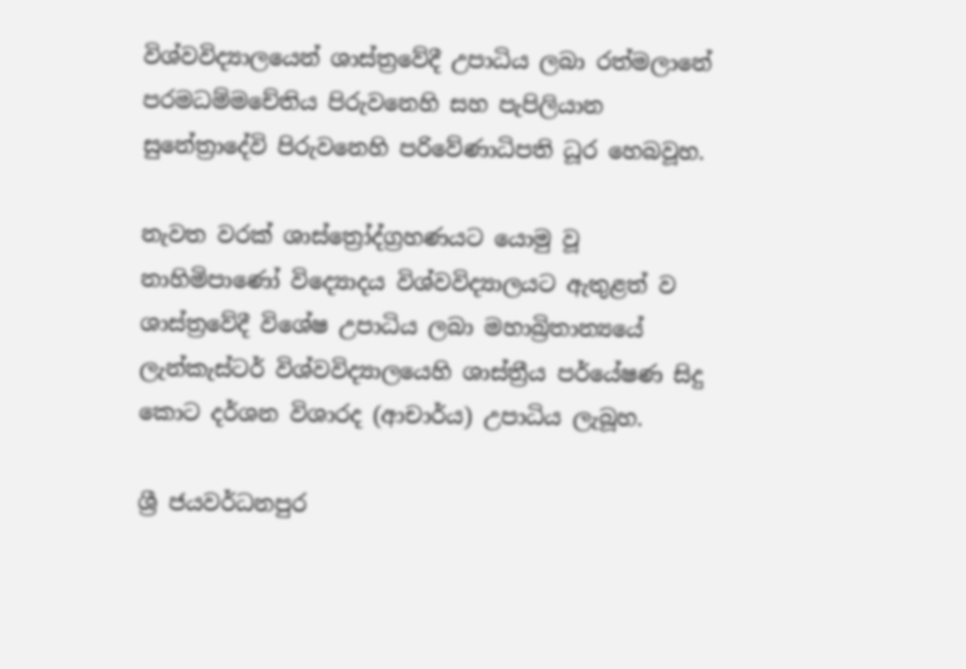විශ්වවිද්‍යාලයෙන් ශාස්ත්‍රවේදී උපාධිය ලබා රත්මලානේ පරමධම්මචේතිය පිරුවනෙහි සහ පැපිලියාන සුනේත්‍රාදේවි පිරුවනෙහි පරිවේණාධිපති ධූර හෙබවූහ.

නැවත වරක් ශාස්ත්‍රෝද්ග්‍රහණයට යොමු වූ නාහිමිපාණෝ විද්‍යොදය විශ්වවිද්‍යාලයට ඇතුළත් ව ශාස්ත්‍රවේදී විශේෂ උපාධිය ලබා මහාබ්‍රිතාන්‍යයේ ලැන්කැස්ටර් විශ්වවිද්‍යාලයෙහි ශාස්ත්‍රීය පර්යේෂණ සිදු කොට දර්ශන විශාරද (ආචාර්ය) උපාධිය ලැබූහ.

ශ්‍රී ජයවර්ධනපුර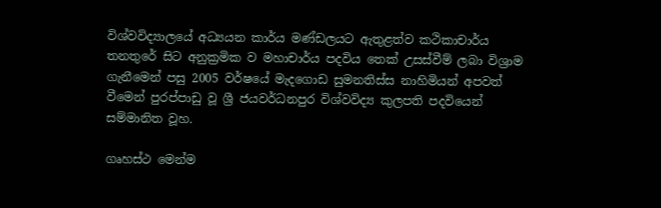විශ්වවිද්‍යාලයේ අධ්‍යයන කාර්ය මණ්ඩලයට ඇතුළත්ව කථිකාචාර්ය තනතුරේ සිට අනුක්‍රමික ව මහාචාර්ය පදවිය තෙක් උසස්වීම් ලබා විශ්‍රාම ගැනීමෙන් පසු 2005 වර්ෂයේ මැදගොඩ සුමනතිස්ස නාහිමියන් අපවත් වීමෙන් පුරප්පාඩු වූ ශ්‍රී ජයවර්ධනපුර විශ්වවිද්‍ය කුලපති පදවියෙන් සම්මානිත වූහ.

ගෘහස්ථ මෙන්ම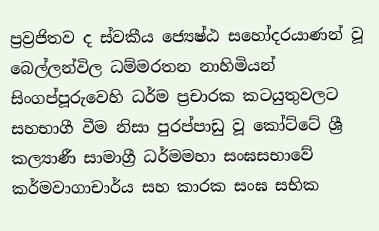ප්‍රව්‍රජිතව ද ස්වකීය ජ්‍යෙෂ්ඨ සහෝදරයාණන් වූ බෙල්ලන්විල ධම්මරතන නාහිමියන් සිංගප්පූරුවෙහි ධර්ම ප්‍රචාරක කටයුතුවලට සහභාගී වීම නිසා පුරප්පාඩු වූ කෝට්ටේ ශ්‍රී කල්‍යාණී සාමාග්‍රී ධර්මමහා සංඝසභාවේ කර්මවාගාචාර්ය සහ කාරක සංඝ සභික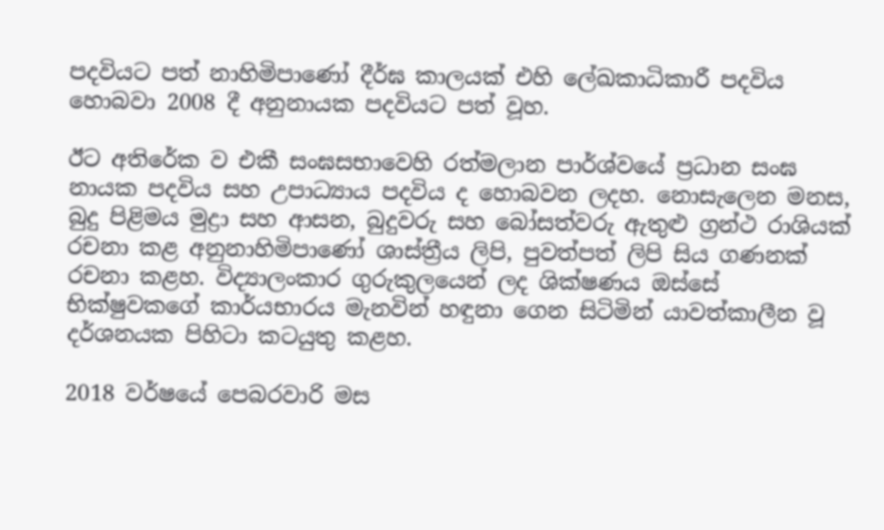පදවියට පත් නාහිමිපාණෝ දීර්ඝ කාලයක් එහි ලේඛකාධිකාරී පදවිය හොබවා 2008 දී අනුනායක පදවියට පත් වූහ.

ඊට අතිරේක ව එකී සංඝසභාවෙහි රත්මලාන පාර්ශ්වයේ ප්‍රධාන සංඝ නායක පදවිය සහ උපාධ්‍යාය පදවිය ද හොබවන ලදහ. නොසැලෙන මනස, බුදු පිළිමය මුද්‍රා සහ ආසන, බුදුවරු සහ බෝසත්වරු ඇතුළු ග්‍රන්ථ රාශියක් රචනා කළ අනුනාහිමිපාණෝ ශාස්ත්‍රීය ලිපි, පුවත්පත් ලිපි සිය ගණනක් රචනා කළහ. විද්‍යාලංකාර ගුරුකුලයෙන් ලද ශික්ෂණය ඔස්සේ භික්ෂුවකගේ කාර්යභාරය මැනවින් හඳුනා ගෙන සිටිමින් යාවත්කාලීන වූ දර්ශනයක පිහිටා කටයුතු කළහ.

2018 වර්ෂයේ පෙබරවාරි මස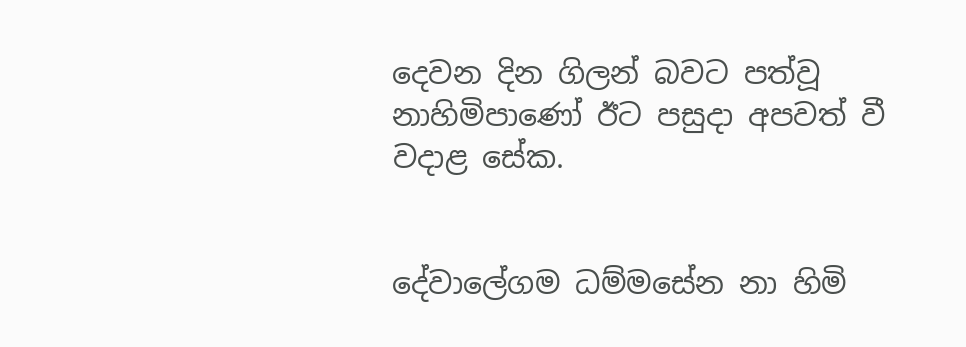දෙවන දින ගිලන් බවට පත්වූ නාහිමිපාණෝ ඊට පසුදා අපවත් වී වදාළ සේක.


දේවාලේගම ධම්මසේන නා හිමි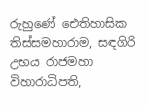රුහුණේ ඓතිහාසික තිස්සමහාරාම, සඳගිරි උභය රාජමහා විහාරාධිපති,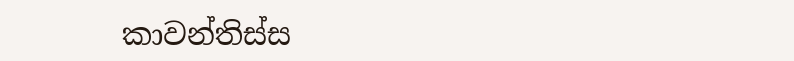කාවන්තිස්ස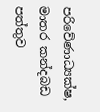පරිවේණාධ්‍යක්ෂ, මාතර කන්දබඩ පත්තුව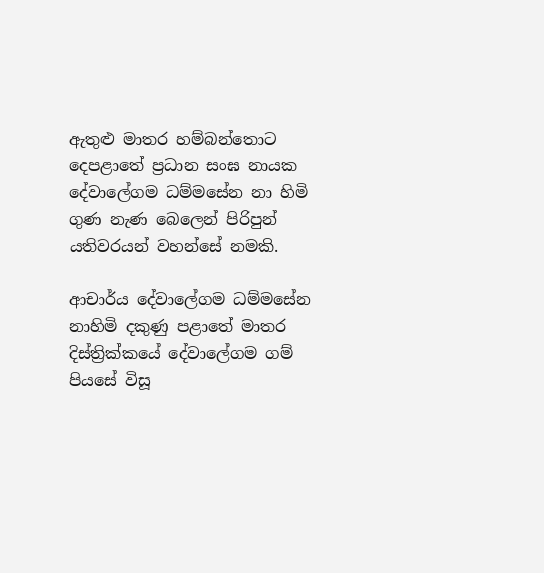ඇතුළු මාතර හම්බන්තොට දෙපළාතේ ප්‍රධාන සංඝ නායක දේවාලේගම ධම්මසේන නා හිමි ගුණ නැණ බෙලෙන් පිරිපුන් යතිවරයන් වහන්සේ නමකි.

ආචාර්ය දේවාලේගම ධම්මසේන නාහිමි දකුණු පළාතේ මාතර දිස්ත්‍රික්කයේ දේවාලේගම ගම් පියසේ විසූ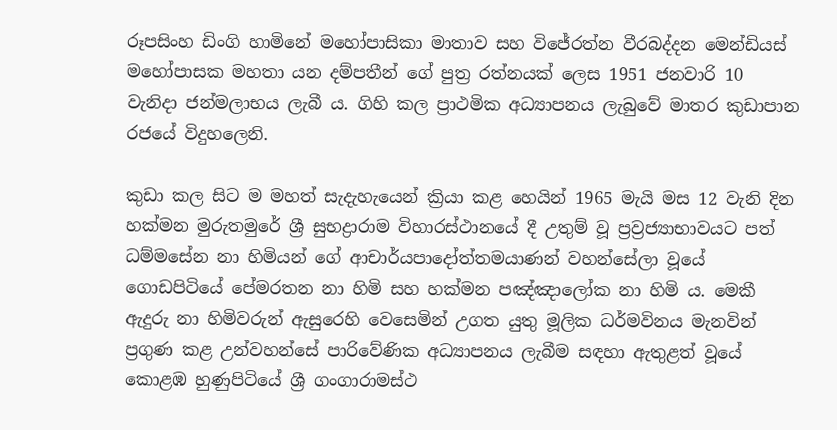රූපසිංහ ඩිංගි හාමිනේ මහෝපාසිකා මාතාව සහ විජේරත්න වීරබද්දන මෙන්ඩියස් මහෝපාසක මහතා යන දම්පතීන් ගේ පුත්‍ර රත්නයක් ලෙස 1951 ජනවාරි 10 වැනිදා ජන්මලාභය ලැබී ය. ගිහි කල ප්‍රාථමික අධ්‍යාපනය ලැබුවේ මාතර කුඩාපාන රජයේ විදුහලෙනි.

කුඩා කල සිට ම මහත් සැදැහැයෙන් ක්‍රියා කළ හෙයින් 1965 මැයි මස 12 වැනි දින හක්මන මුරුතමුරේ ශ්‍රී සුභද්‍රාරාම විහාරස්ථානයේ දී උතුම් වූ ප්‍රව්‍රජ්‍යාභාවයට පත් ධම්මසේන නා හිමියන් ගේ ආචාර්යපාදෝත්තමයාණන් වහන්සේලා වූයේ ගොඩපිටියේ පේමරතන නා හිමි සහ හක්මන පඤ්ඤාලෝක නා හිමි ය. මෙකී ඇදුරු නා හිමිවරුන් ඇසුරෙහි වෙසෙමින් උගත යුතු මූලික ධර්මවිනය මැනවින් ප්‍රගුණ කළ උන්වහන්සේ පාරිවේණික අධ්‍යාපනය ලැබීම සඳහා ඇතුළත් වූයේ කොළඹ හුණුපිටියේ ශ්‍රී ගංගාරාමස්ථ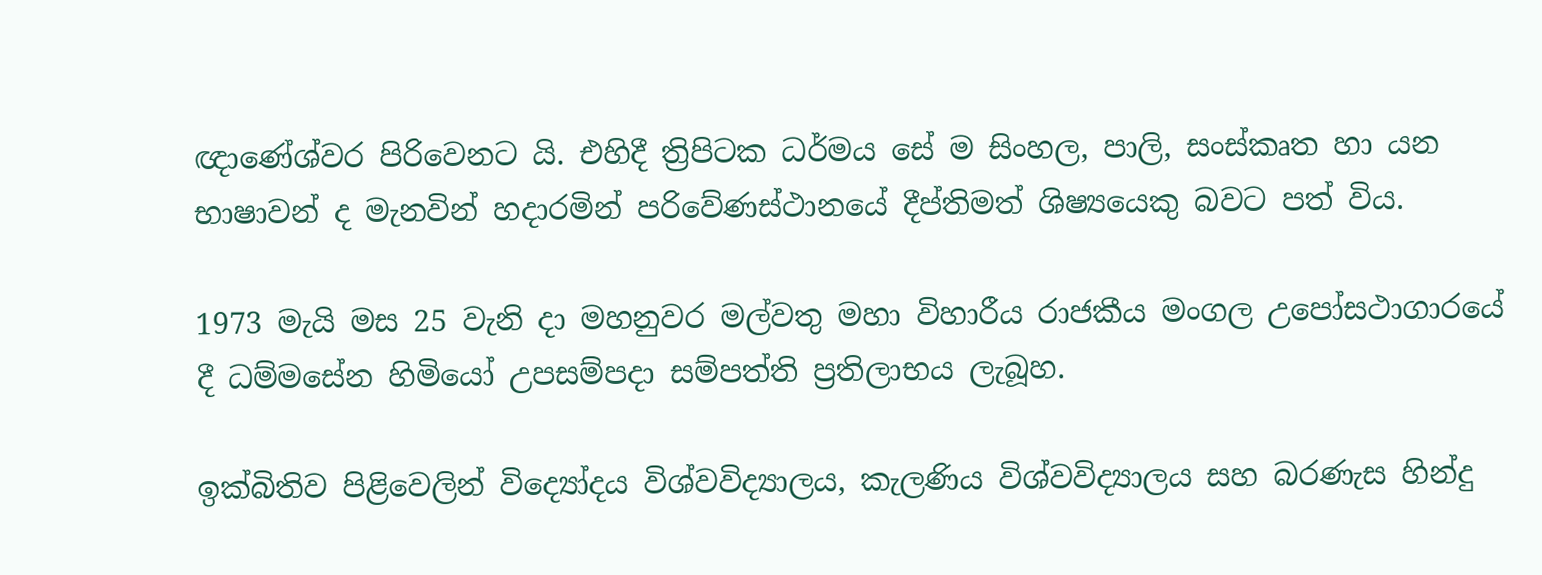ඥාණේශ්වර පිරිවෙනට යි. එහිදී ත්‍රිපිටක ධර්මය සේ ම සිංහල, පාලි, සංස්කෘත හා යන භාෂාවන් ද මැනවින් හදාරමින් පරිවේණස්ථානයේ දීප්තිමත් ශිෂ්‍යයෙකු බවට පත් විය.

1973 මැයි මස 25 වැනි දා මහනුවර මල්වතු මහා විහාරීය රාජකීය මංගල උපෝසථාගාරයේ දී ධම්මසේන හිමියෝ උපසම්පදා සම්පත්ති ප්‍රතිලාභය ලැබූහ.

ඉක්බිතිව පිළිවෙලින් විද්‍යෝදය විශ්වවිද්‍යාලය, කැලණිය විශ්වවිද්‍යාලය සහ බරණැස හින්දු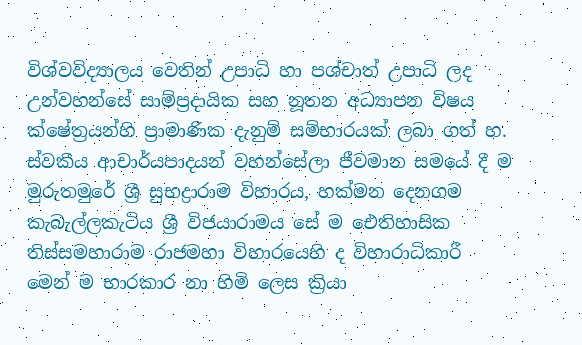විශ්වවිද්‍යාලය වෙතින් උපාධි හා පශ්චාත් උපාධි ලද උන්වහන්සේ සාම්ප්‍රදායික සහ නූතන අධ්‍යාපන විෂය ක්ෂේත්‍රයන්හි ප්‍රාමාණික දැනුම් සම්භාරයක් ලබා ගත් හ. ස්වකීය ආචාර්යපාදයන් වහන්සේලා ජීවමාන සමයේ දී ම මුරුතමුරේ ශ්‍රී සුභද්‍රාරාම විහාරය, හක්මන දෙනගම කැබැල්ලකැටිය ශ්‍රී විජයාරාමය සේ ම ඓතිහාසික තිස්සමහාරාම රාජමහා විහාරයෙහි ද විහාරාධිකාරී මෙන් ම භාරකාර නා හිමි ලෙස ක්‍රියා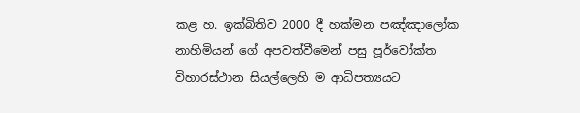කළ හ. ඉක්බිතිව 2000 දී හක්මන පඤ්ඤාලෝක නාහිමියන් ගේ අපවත්වීමෙන් පසු පූර්වෝක්ත විහාරස්ථාන සියල්ලෙහි ම ආධිපත්‍යයට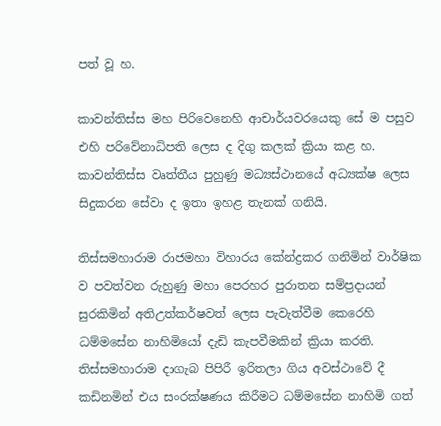පත් වූ හ.

කාවන්තිස්ස මහ පිරිවෙනෙහි ආචාර්යවරයෙකු සේ ම පසුව එහි පරිවේනාධිපති ලෙස ද දිගු කලක් ක්‍රියා කළ හ. කාවන්තිස්ස වෘත්තීය පුහුණු මධ්‍යස්ථානයේ අධ්‍යක්ෂ ලෙස සිදුකරන සේවා ද ඉතා ඉහළ තැනක් ගනියි.

තිස්සමහාරාම රාජමහා විහාරය කේන්ද්‍රකර ගනිමින් වාර්ෂික ව පවත්වන රුහුණු මහා පෙරහර පුරාතන සම්ප්‍රදායන් සුරකිමින් අතිඋත්කර්ෂවත් ලෙස පැවැත්වීම කෙරෙහි ධම්මසේන නාහිමියෝ දැඩි කැපවීමකින් ක්‍රියා කරති. තිස්සමහාරාම දාගැබ පිපිරී ඉරිතලා ගිය අවස්ථාවේ දී කඩිනමින් එය සංරක්ෂණය කිරීමට ධම්මසේන නාහිමි ගත්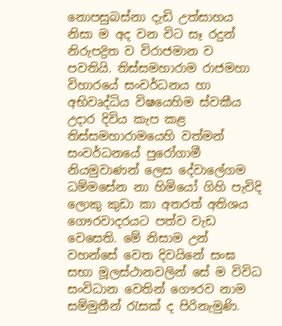නොපසුබස්නා දැඩි උත්සාහය නිසා ම අද වන විට සෑ රදුන් නිරුපද්‍රිත ව විරාජමාන ව පවතියි. තිස්සමහාරාම රාජමහා විහාරයේ සංවර්ධනය හා අභිවෘද්ධිය විෂයෙහිම ස්වකීය උදාර දිවිය කැප කළ තිස්සමහාරාමයෙහි වත්මන් සංවර්ධනයේ පුරෝගාමී නියමුවාණන් ලෙස දේවාලේගම ධම්මසේන නා හිමියෝ ගිහි පැවිදි ලොකු කුඩා කා අතරත් අතිශය ගෞරවාදරයට පත්ව වැඩ වෙසෙති. මේ නිසාම උන් වහන්සේ වෙත දිවයිනේ සංඝ සභා මූලස්ථානවලින් සේ ම විවිධ සංවිධාන වෙතින් ගෞරව නාම සම්මුතීන් රැසක් ද පිරිනැමුණි.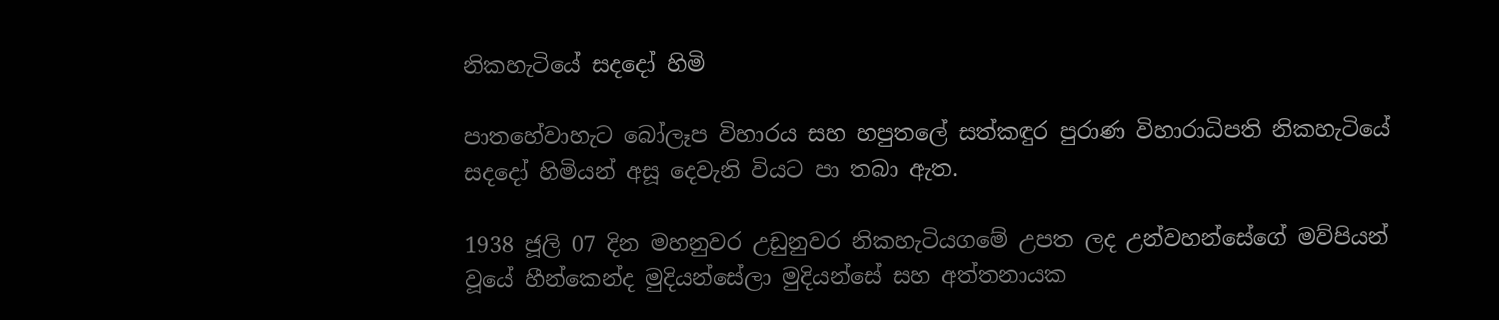නිකහැටියේ සදදෝ හිමි

පාතහේවාහැට බෝලෑප විහාරය සහ හපුතලේ සත්කඳුර පුරාණ විහාරාධිපති නිකහැටියේ සදදෝ හිමියන් අසූ දෙවැනි වියට පා තබා ඇත.

1938 ජූලි 07 දින මහනුවර උඩුනුවර නිකහැටියගමේ උපත ලද උන්වහන්සේගේ මව්පියන් වූයේ හීන්කෙන්ද මුදියන්සේලා මුදියන්සේ සහ අත්තනායක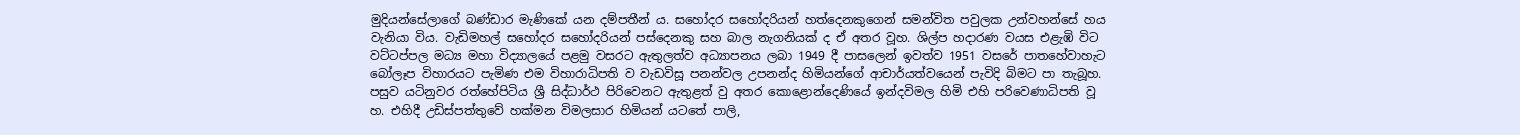මුදියන්සේලාගේ බණ්ඩාර මැණිකේ යන දම්පතීන් ය. සහෝදර සහෝදරියන් හත්දෙනකුගෙන් සමන්විත පවුලක උන්වහන්සේ හය වැනියා විය. වැඩිමහල් සහෝදර සහෝදරියන් පස්දෙනකු සහ බාල නැගනියක් ද ඒ අතර වූහ. ශිල්ප හදාරණ වයස එළැඹි විට වට්ටප්පල මධ්‍ය මහා විද්‍යාලයේ පළමු වසරට ඇතුලත්ව අධ්‍යාපනය ලබා 1949 දී පාසලෙන් ඉවත්ව 1951 වසරේ පාතහේවාහැට බෝලෑප විහාරයට පැමිණ එම විහාරාධිපති ව වැඩවිසූ පනන්වල උපනන්ද හිමියන්ගේ ආචාර්යත්වයෙන් පැවිදි බිමට පා තැබූහ. පසුව යටිනුවර රත්හේපිටිය ශ්‍රී සිද්ධාර්ථ පිරිවෙනට ඇතුළත් වු අතර කොළොන්දෙණියේ ඉන්දවිමල හිමි එහි පරිවෙණාධිපති වූ හ. එහිදී උඩිස්පත්තුවේ හක්මන විමලසාර හිමියන් යටතේ පාලි,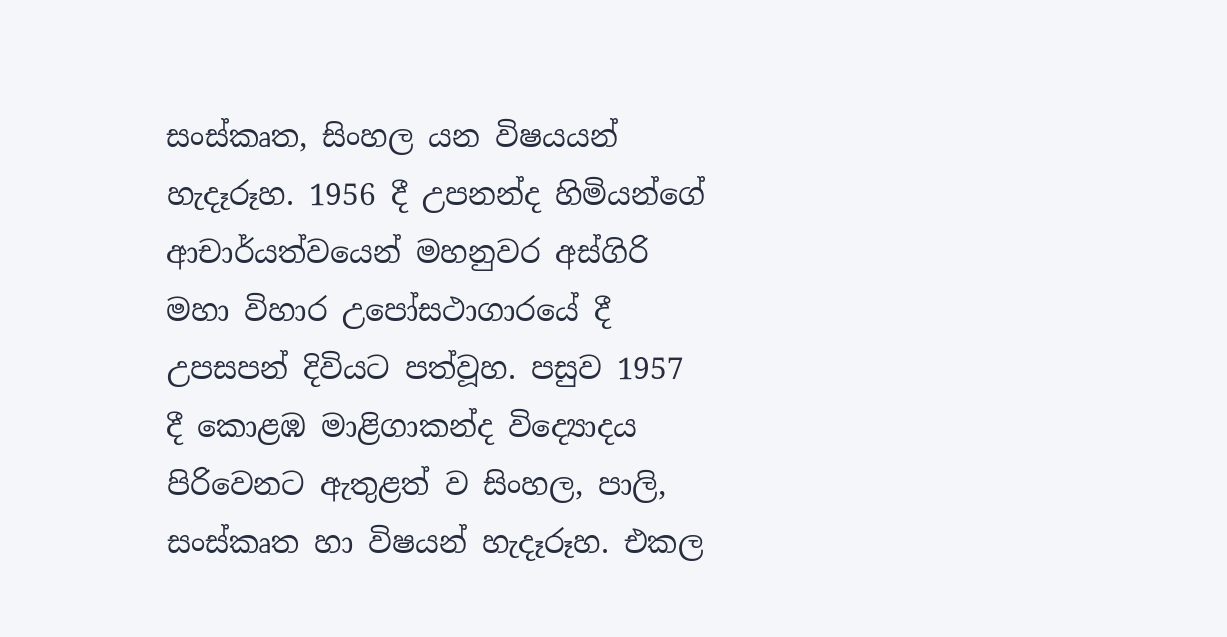සංස්කෘත, සිංහල යන විෂයයන් හැදෑරූහ. 1956 දී උපනන්ද හිමියන්ගේ ආචාර්යත්වයෙන් මහනුවර අස්ගිරි මහා විහාර උපෝසථාගාරයේ දී උපසපන් දිවියට පත්වූහ. පසුව 1957 දී කොළඹ මාළිගාකන්ද විද්‍යොදය පිරිවෙනට ඇතුළත් ව සිංහල, පාලි, සංස්කෘත හා විෂයන් හැදෑරූහ. එකල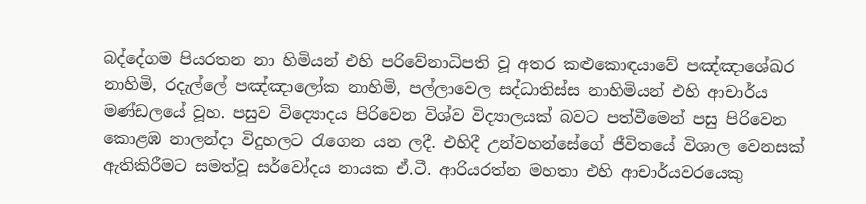බද්දේගම පියරතන නා හිමියන් එහි පරිවේනාධිපති වූ අතර කළුකොඳයාවේ පඤ්ඤාශේඛර නාහිමි, රදැල්ලේ පඤ්ඤාලෝක නාහිමි, පල්ලාවෙල සද්ධාතිස්ස නාහිමියන් එහි ආචාර්ය මණ්ඩලයේ වූහ. පසුව විද්‍යොදය පිරිවෙන විශ්ව විද්‍යාලයක් බවට පත්වීමෙන් පසු පිරිවෙන කොළඹ නාලන්දා විදුහලට රැගෙන යන ලදී. එහිදී උන්වහන්සේගේ ජීවිතයේ විශාල වෙනසක් ඇතිකිරීමට සමත්වූ සර්වෝදය නායක ඒ.ටී. ආරියරත්න මහතා එහි ආචාර්යවරයෙකු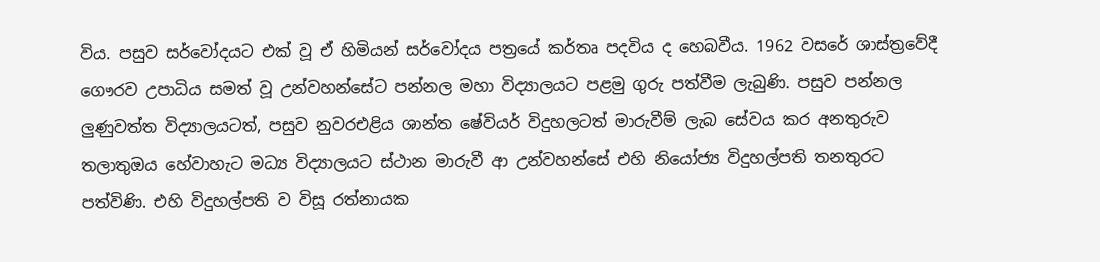විය. පසුව සර්වෝදයට එක් වූ ඒ හිමියන් සර්වෝදය පත්‍රයේ කර්තෘ පදවිය ද හෙබවීය. 1962 වසරේ ශාස්ත්‍රවේදී ගෞරව උපාධිය සමත් වූ උන්වහන්සේට පන්නල මහා විද්‍යාලයට පළමු ගුරු පත්වීම ලැබුණි. පසුව පන්නල ලුණුවත්ත විද්‍යාලයටත්, පසුව නුවරඑළිය ශාන්ත ෂේවියර් විදුහලටත් මාරුවීම් ලැබ සේවය කර අනතුරුව තලාතුඔය හේවාහැට මධ්‍ය විද්‍යාලයට ස්ථාන මාරුවී ආ උන්වහන්සේ එහි නියෝජ්‍ය විදුහල්පති තනතුරට පත්විණි. එහි විදුහල්පති ව විසූ රත්නායක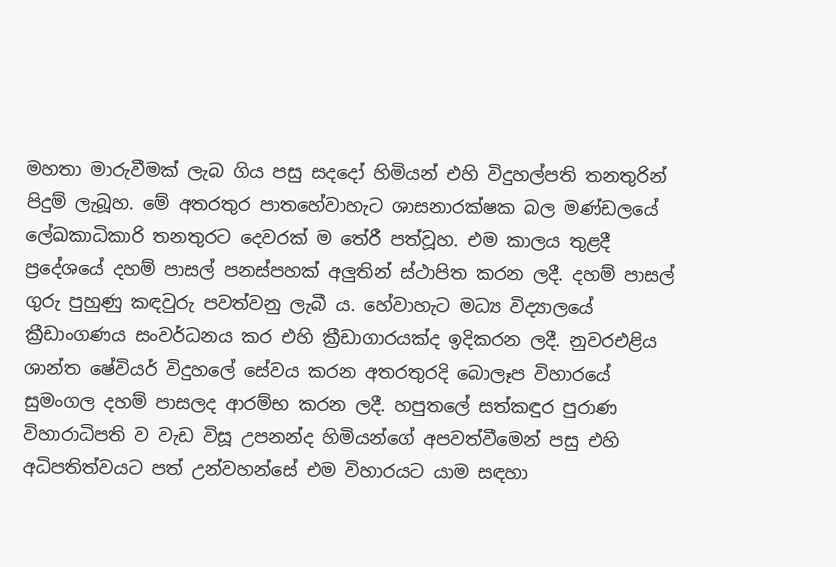මහතා මාරුවීමක් ලැබ ගිය පසු සදදෝ හිමියන් එහි විදුහල්පති තනතුරින් පිදුම් ලැබූහ. මේ අතරතුර පාතහේවාහැට ශාසනාරක්ෂක බල මණ්ඩලයේ ලේඛකාධිකාරි තනතුරට දෙවරක් ම තේරී පත්වූහ. එම කාලය තුළදී ප්‍රදේශයේ දහම් පාසල් පනස්පහක් අලුතින් ස්ථාපිත කරන ලදී. දහම් පාසල් ගුරු පුහුණු කඳවුරු පවත්වනු ලැබී ය. හේවාහැට මධ්‍ය විද්‍යාලයේ ක්‍රීඩාංගණය සංවර්ධනය කර එහි ක්‍රීඩාගාරයක්ද ඉදිකරන ලදී. නුවරඑළිය ශාන්ත ෂේවියර් විදුහලේ සේවය කරන අතරතුරදි බොලෑප විහාරයේ සුමංගල දහම් පාසලද ආරම්භ කරන ලදී. හපුතලේ සත්කඳුර පුරාණ විහාරාධිපති ව වැඩ විසූ උපනන්ද හිමියන්ගේ අපවත්වීමෙන් පසු එහි අධිපතිත්වයට පත් උන්වහන්සේ එම විහාරයට යාම සඳහා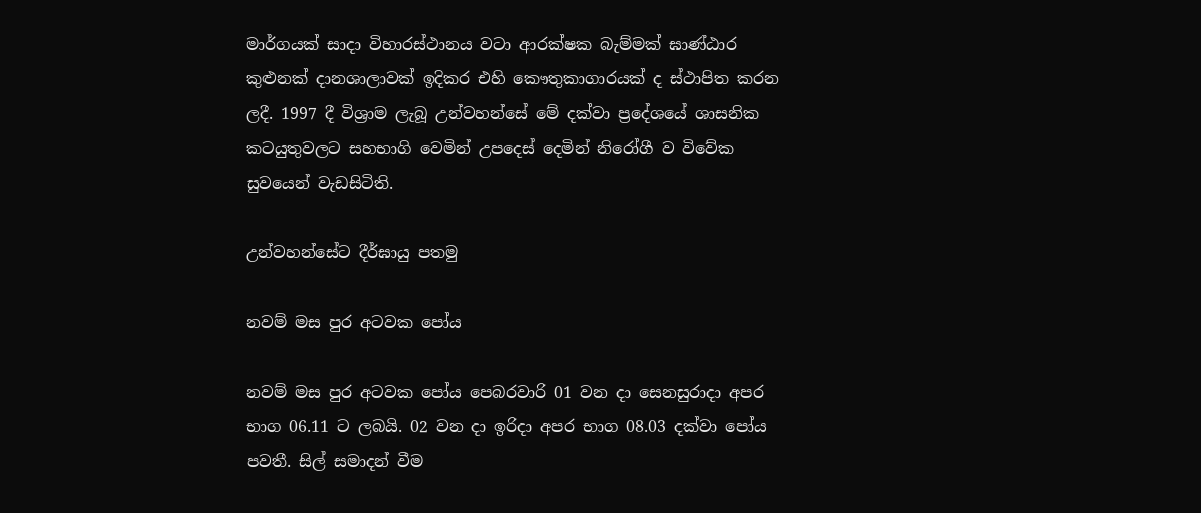මාර්ගයක් සාදා විහාරස්ථානය වටා ආරක්ෂක බැම්මක් ඝාණ්ඨාර කුළුනක් දානශාලාවක් ඉදිකර එහි කෞතුකාගාරයක් ද ස්ථාපිත කරන ලදී. 1997 දී විශ්‍රාම ලැබූ උන්වහන්සේ මේ දක්වා ප්‍රදේශයේ ශාසනික කටයුතුවලට සහභාගි වෙමින් උපදෙස් දෙමින් නිරෝගී ව විවේක සුවයෙන් වැඩසිටිති.

උන්වහන්සේට දීර්ඝායු පතමු

නවම් මස පුර අටවක පෝය

නවම් මස පුර අටවක පෝය පෙබරවාරි 01 වන දා සෙනසුරාදා අපර භාග 06.11 ට ලබයි. 02 වන දා ඉරිදා අපර භාග 08.03 දක්වා පෝය පවතී. සිල් සමාදන් වීම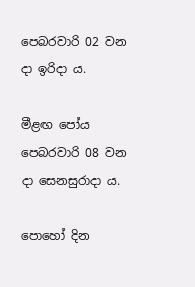පෙබරවාරි 02 වන දා ඉරිදා ය.

මීළඟ පෝය පෙබරවාරි 08 වන දා සෙනසුරාදා ය.

පොහෝ දින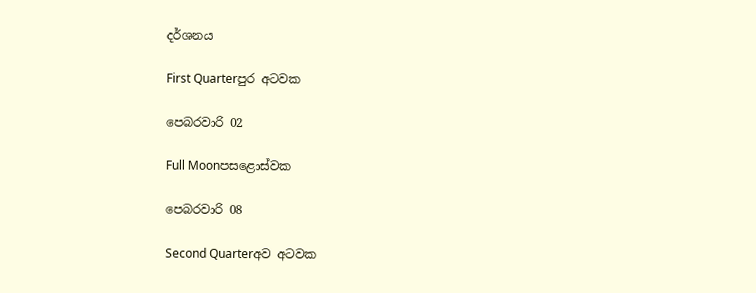දර්ශනය

First Quarterපුර අටවක

පෙබරවාරි 02

Full Moonපසළොස්වක

පෙබරවාරි 08

Second Quarterඅව අටවක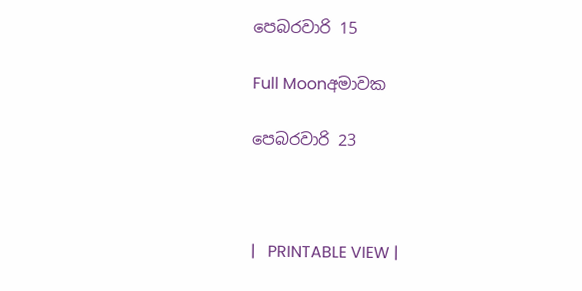පෙබරවාරි 15

Full Moonඅමාවක

පෙබරවාරි 23



|   PRINTABLE VIEW |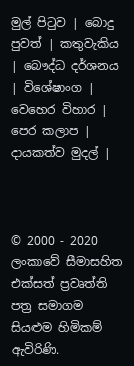මුල් පිටුව | බොදු පුවත් | කතුවැකිය | බෞද්ධ දර්ශනය | විශේෂාංග | වෙහෙර විහාර | පෙර කලාප | දායකත්ව මුදල් |



© 2000 - 2020 ලංකාවේ සීමාසහිත එක්සත් ප්‍රවෘත්ති පත්‍ර සමාගම
සියළුම හිමිකම් ඇවිරිණි.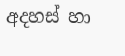අදහස් හා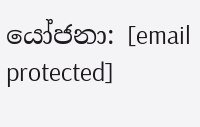යෝජනා: [email protected]